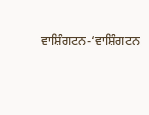ਵਾਸ਼ਿੰਗਟਨ-‘ਵਾਸ਼ਿੰਗਟਨ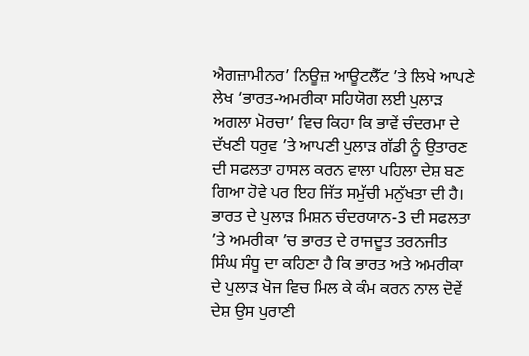ਐਗਜ਼ਾਮੀਨਰ’ ਨਿਊਜ਼ ਆਊਟਲੈੱਟ ’ਤੇ ਲਿਖੇ ਆਪਣੇ ਲੇਖ ‘ਭਾਰਤ-ਅਮਰੀਕਾ ਸਹਿਯੋਗ ਲਈ ਪੁਲਾੜ ਅਗਲਾ ਮੋਰਚਾ’ ਵਿਚ ਕਿਹਾ ਕਿ ਭਾਵੇਂ ਚੰਦਰਮਾ ਦੇ ਦੱਖਣੀ ਧਰੁਵ ’ਤੇ ਆਪਣੀ ਪੁਲਾੜ ਗੱਡੀ ਨੂੰ ਉਤਾਰਣ ਦੀ ਸਫਲਤਾ ਹਾਸਲ ਕਰਨ ਵਾਲਾ ਪਹਿਲਾ ਦੇਸ਼ ਬਣ ਗਿਆ ਹੋਵੇ ਪਰ ਇਹ ਜਿੱਤ ਸਮੁੱਚੀ ਮਨੁੱਖਤਾ ਦੀ ਹੈ। ਭਾਰਤ ਦੇ ਪੁਲਾੜ ਮਿਸ਼ਨ ਚੰਦਰਯਾਨ-3 ਦੀ ਸਫਲਤਾ ’ਤੇ ਅਮਰੀਕਾ ’ਚ ਭਾਰਤ ਦੇ ਰਾਜਦੂਤ ਤਰਨਜੀਤ ਸਿੰਘ ਸੰਧੂ ਦਾ ਕਹਿਣਾ ਹੈ ਕਿ ਭਾਰਤ ਅਤੇ ਅਮਰੀਕਾ ਦੇ ਪੁਲਾੜ ਖੋਜ ਵਿਚ ਮਿਲ ਕੇ ਕੰਮ ਕਰਨ ਨਾਲ ਦੋਵੇਂ ਦੇਸ਼ ਉਸ ਪੁਰਾਣੀ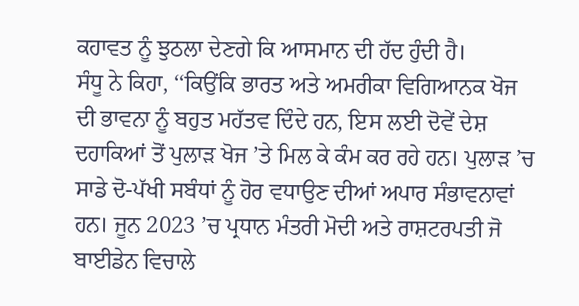ਕਹਾਵਤ ਨੂੰ ਝੁਠਲਾ ਦੇਣਗੇ ਕਿ ਆਸਮਾਨ ਦੀ ਹੱਦ ਹੁੰਦੀ ਹੈ।
ਸੰਧੂ ਨੇ ਕਿਹਾ, ‘‘ਕਿਉਂਕਿ ਭਾਰਤ ਅਤੇ ਅਮਰੀਕਾ ਵਿਗਿਆਨਕ ਖੋਜ ਦੀ ਭਾਵਨਾ ਨੂੰ ਬਹੁਤ ਮਹੱਤਵ ਦਿੰਦੇ ਹਨ, ਇਸ ਲਈ ਦੋਵੇਂ ਦੇਸ਼ ਦਹਾਕਿਆਂ ਤੋਂ ਪੁਲਾੜ ਖੋਜ ’ਤੇ ਮਿਲ ਕੇ ਕੰਮ ਕਰ ਰਹੇ ਹਨ। ਪੁਲਾੜ ’ਚ ਸਾਡੇ ਦੋ-ਪੱਖੀ ਸਬੰਧਾਂ ਨੂੰ ਹੋਰ ਵਧਾਉਣ ਦੀਆਂ ਅਪਾਰ ਸੰਭਾਵਨਾਵਾਂ ਹਨ। ਜੂਨ 2023 ’ਚ ਪ੍ਰਧਾਨ ਮੰਤਰੀ ਮੋਦੀ ਅਤੇ ਰਾਸ਼ਟਰਪਤੀ ਜੋ ਬਾਈਡੇਨ ਵਿਚਾਲੇ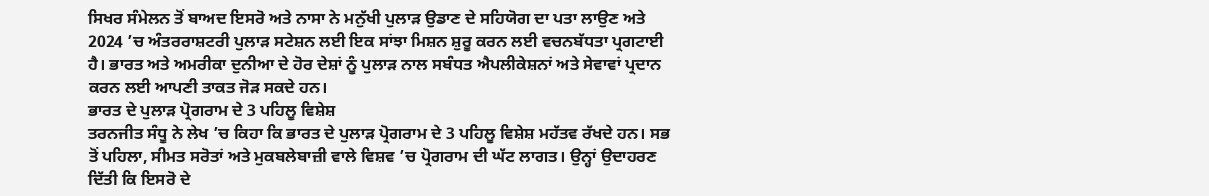ਸਿਖਰ ਸੰਮੇਲਨ ਤੋਂ ਬਾਅਦ ਇਸਰੋ ਅਤੇ ਨਾਸਾ ਨੇ ਮਨੁੱਖੀ ਪੁਲਾੜ ਉਡਾਣ ਦੇ ਸਹਿਯੋਗ ਦਾ ਪਤਾ ਲਾਉਣ ਅਤੇ 2024 ’ਚ ਅੰਤਰਰਾਸ਼ਟਰੀ ਪੁਲਾੜ ਸਟੇਸ਼ਨ ਲਈ ਇਕ ਸਾਂਝਾ ਮਿਸ਼ਨ ਸ਼ੁਰੂ ਕਰਨ ਲਈ ਵਚਨਬੱਧਤਾ ਪ੍ਰਗਟਾਈ ਹੈ। ਭਾਰਤ ਅਤੇ ਅਮਰੀਕਾ ਦੁਨੀਆ ਦੇ ਹੋਰ ਦੇਸ਼ਾਂ ਨੂੰ ਪੁਲਾੜ ਨਾਲ ਸਬੰਧਤ ਐਪਲੀਕੇਸ਼ਨਾਂ ਅਤੇ ਸੇਵਾਵਾਂ ਪ੍ਰਦਾਨ ਕਰਨ ਲਈ ਆਪਣੀ ਤਾਕਤ ਜੋੜ ਸਕਦੇ ਹਨ।
ਭਾਰਤ ਦੇ ਪੁਲਾੜ ਪ੍ਰੋਗਰਾਮ ਦੇ 3 ਪਹਿਲੂ ਵਿਸ਼ੇਸ਼
ਤਰਨਜੀਤ ਸੰਧੂ ਨੇ ਲੇਖ ’ਚ ਕਿਹਾ ਕਿ ਭਾਰਤ ਦੇ ਪੁਲਾੜ ਪ੍ਰੋਗਰਾਮ ਦੇ 3 ਪਹਿਲੂ ਵਿਸ਼ੇਸ਼ ਮਹੱਤਵ ਰੱਖਦੇ ਹਨ। ਸਭ ਤੋਂ ਪਹਿਲਾ, ਸੀਮਤ ਸਰੋਤਾਂ ਅਤੇ ਮੁਕਬਲੇਬਾਜ਼ੀ ਵਾਲੇ ਵਿਸ਼ਵ ’ਚ ਪ੍ਰੋਗਰਾਮ ਦੀ ਘੱਟ ਲਾਗਤ। ਉਨ੍ਹਾਂ ਉਦਾਹਰਣ ਦਿੱਤੀ ਕਿ ਇਸਰੋ ਦੇ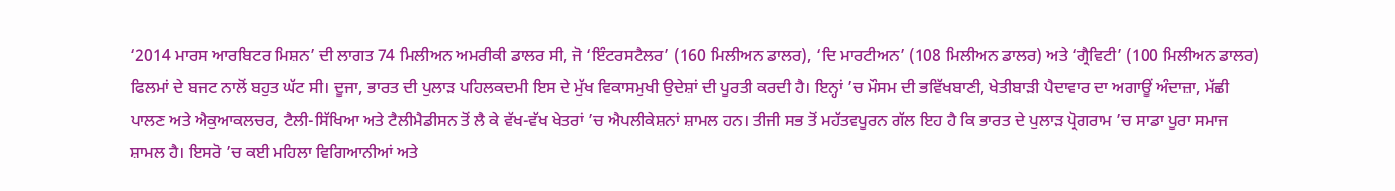‘2014 ਮਾਰਸ ਆਰਬਿਟਰ ਮਿਸ਼ਨ’ ਦੀ ਲਾਗਤ 74 ਮਿਲੀਅਨ ਅਮਰੀਕੀ ਡਾਲਰ ਸੀ, ਜੋ ‘ਇੰਟਰਸਟੈਲਰ’ (160 ਮਿਲੀਅਨ ਡਾਲਰ), ‘ਦਿ ਮਾਰਟੀਅਨ’ (108 ਮਿਲੀਅਨ ਡਾਲਰ) ਅਤੇ ‘ਗ੍ਰੈਵਿਟੀ’ (100 ਮਿਲੀਅਨ ਡਾਲਰ) ਫਿਲਮਾਂ ਦੇ ਬਜਟ ਨਾਲੋਂ ਬਹੁਤ ਘੱਟ ਸੀ। ਦੂਜਾ, ਭਾਰਤ ਦੀ ਪੁਲਾੜ ਪਹਿਲਕਦਮੀ ਇਸ ਦੇ ਮੁੱਖ ਵਿਕਾਸਮੁਖੀ ਉਦੇਸ਼ਾਂ ਦੀ ਪੂਰਤੀ ਕਰਦੀ ਹੈ। ਇਨ੍ਹਾਂ ’ਚ ਮੌਸਮ ਦੀ ਭਵਿੱਖਬਾਣੀ, ਖੇਤੀਬਾੜੀ ਪੈਦਾਵਾਰ ਦਾ ਅਗਾਊਂ ਅੰਦਾਜ਼ਾ, ਮੱਛੀ ਪਾਲਣ ਅਤੇ ਐਕੁਆਕਲਚਰ, ਟੈਲੀ-ਸਿੱਖਿਆ ਅਤੇ ਟੈਲੀਮੈਡੀਸਨ ਤੋਂ ਲੈ ਕੇ ਵੱਖ-ਵੱਖ ਖੇਤਰਾਂ ’ਚ ਐਪਲੀਕੇਸ਼ਨਾਂ ਸ਼ਾਮਲ ਹਨ। ਤੀਜੀ ਸਭ ਤੋਂ ਮਹੱਤਵਪੂਰਨ ਗੱਲ ਇਹ ਹੈ ਕਿ ਭਾਰਤ ਦੇ ਪੁਲਾੜ ਪ੍ਰੋਗਰਾਮ ’ਚ ਸਾਡਾ ਪੂਰਾ ਸਮਾਜ ਸ਼ਾਮਲ ਹੈ। ਇਸਰੋ ’ਚ ਕਈ ਮਹਿਲਾ ਵਿਗਿਆਨੀਆਂ ਅਤੇ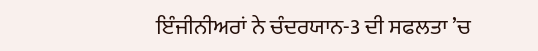ਇੰਜੀਨੀਅਰਾਂ ਨੇ ਚੰਦਰਯਾਨ-3 ਦੀ ਸਫਲਤਾ ’ਚ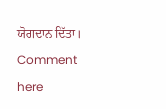ਯੋਗਦਾਨ ਦਿੱਤਾ।
Comment here